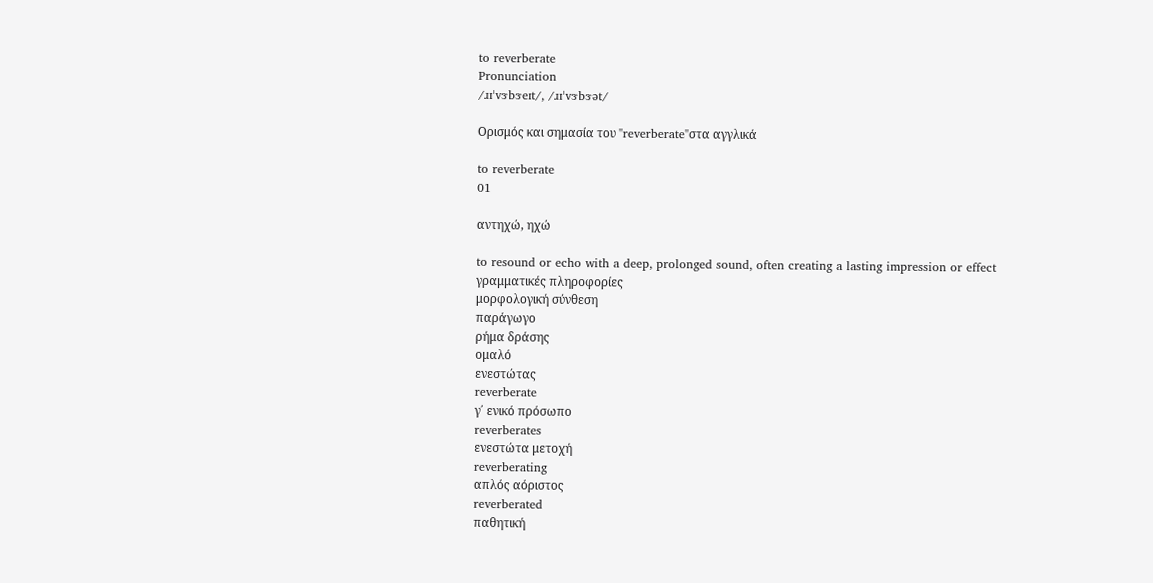to reverberate
Pronunciation
/ɹɪˈvɝbɝeɪt/, /ɹɪˈvɝbɝət/

Ορισμός και σημασία του "reverberate"στα αγγλικά

to reverberate
01

αντηχώ, ηχώ

to resound or echo with a deep, prolonged sound, often creating a lasting impression or effect
γραμματικές πληροφορίες
μορφολογική σύνθεση
παράγωγο
ρήμα δράσης
ομαλό
ενεστώτας
reverberate
γ΄ ενικό πρόσωπο
reverberates
ενεστώτα μετοχή
reverberating
απλός αόριστος
reverberated
παθητική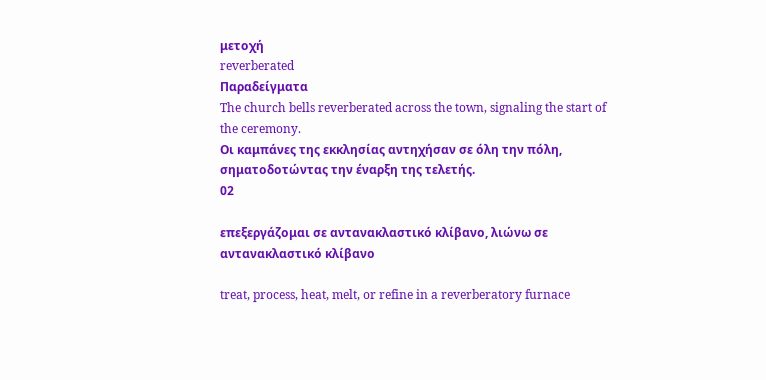μετοχή
reverberated
Παραδείγματα
The church bells reverberated across the town, signaling the start of the ceremony.
Οι καμπάνες της εκκλησίας αντηχήσαν σε όλη την πόλη, σηματοδοτώντας την έναρξη της τελετής.
02

επεξεργάζομαι σε αντανακλαστικό κλίβανο, λιώνω σε αντανακλαστικό κλίβανο

treat, process, heat, melt, or refine in a reverberatory furnace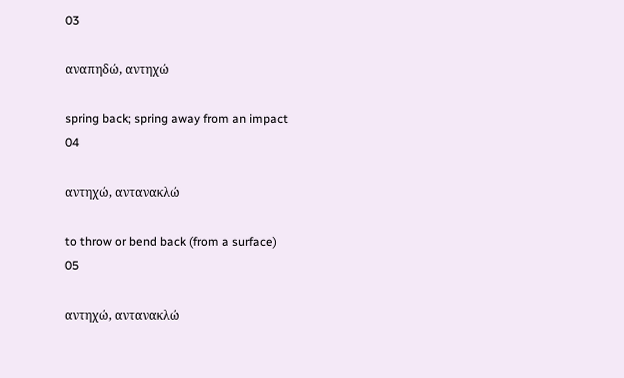03

αναπηδώ, αντηχώ

spring back; spring away from an impact
04

αντηχώ, αντανακλώ

to throw or bend back (from a surface)
05

αντηχώ, αντανακλώ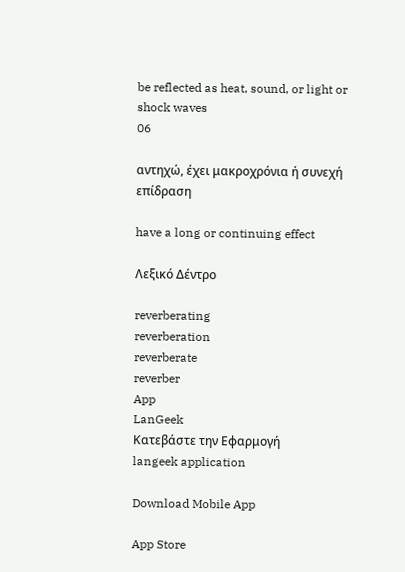be reflected as heat, sound, or light or shock waves
06

αντηχώ, έχει μακροχρόνια ή συνεχή επίδραση

have a long or continuing effect

Λεξικό Δέντρο

reverberating
reverberation
reverberate
reverber
App
LanGeek
Κατεβάστε την Εφαρμογή
langeek application

Download Mobile App

App Store